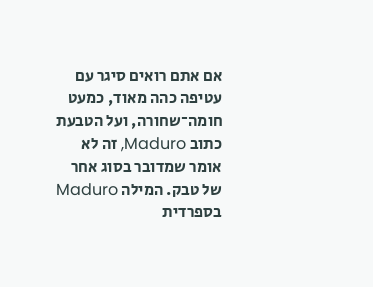אם אתם רואים סיגר עם עטיפה כהה מאוד, כמעט חומה־שחורה, ועל הטבעת כתוב Maduro, זה לא אומר שמדובר בסוג אחר של טבק. המילה Maduro בספרדית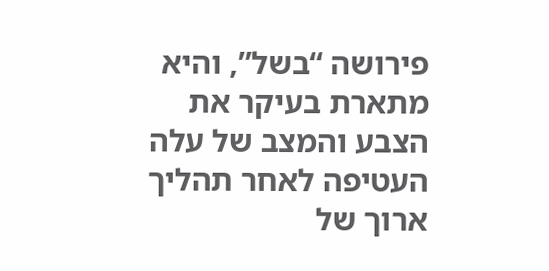פירושה “בשל”, והיא מתארת בעיקר את הצבע והמצב של עלה העטיפה לאחר תהליך ארוך של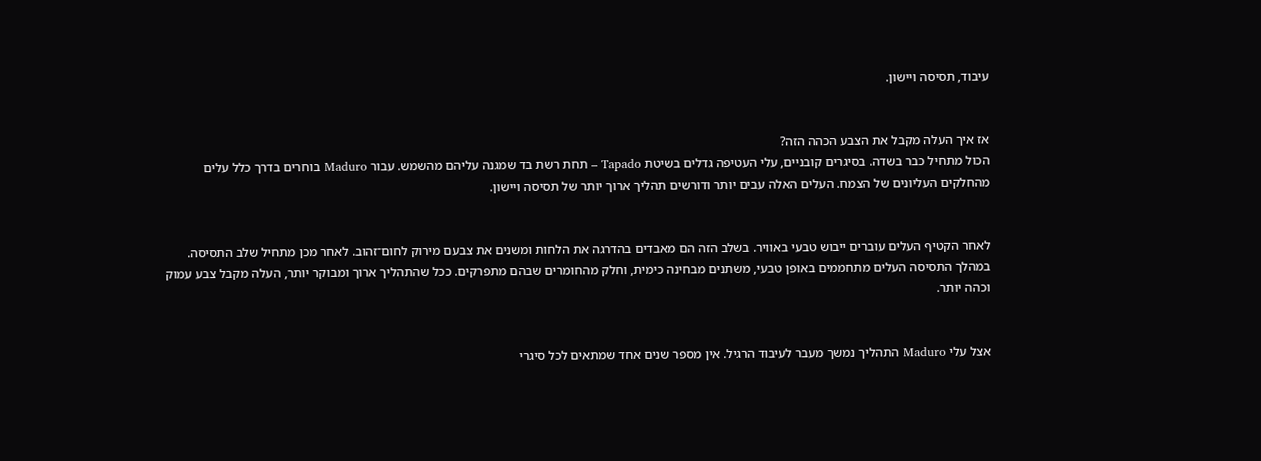עיבוד, תסיסה ויישון.


אז איך העלה מקבל את הצבע הכהה הזה?
הכול מתחיל כבר בשדה. בסיגרים קובניים, עלי העטיפה גדלים בשיטת Tapado – תחת רשת בד שמגנה עליהם מהשמש. עבור Maduro בוחרים בדרך כלל עלים מהחלקים העליונים של הצמח. העלים האלה עבים יותר ודורשים תהליך ארוך יותר של תסיסה ויישון.


לאחר הקטיף העלים עוברים ייבוש טבעי באוויר. בשלב הזה הם מאבדים בהדרגה את הלחות ומשנים את צבעם מירוק לחום־זהוב. לאחר מכן מתחיל שלב התסיסה. במהלך התסיסה העלים מתחממים באופן טבעי, משתנים מבחינה כימית, וחלק מהחומרים שבהם מתפרקים. ככל שהתהליך ארוך ומבוקר יותר, העלה מקבל צבע עמוק וכהה יותר.


אצל עלי Maduro התהליך נמשך מעבר לעיבוד הרגיל. אין מספר שנים אחד שמתאים לכל סיגרי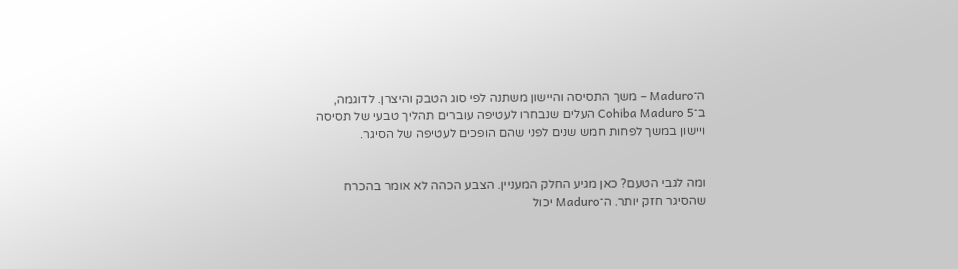ה־Maduro – משך התסיסה והיישון משתנה לפי סוג הטבק והיצרן. לדוגמה, ב־Cohiba Maduro 5 העלים שנבחרו לעטיפה עוברים תהליך טבעי של תסיסה ויישון במשך לפחות חמש שנים לפני שהם הופכים לעטיפה של הסיגר.


ומה לגבי הטעם? כאן מגיע החלק המעניין. הצבע הכהה לא אומר בהכרח שהסיגר חזק יותר. ה־Maduro יכול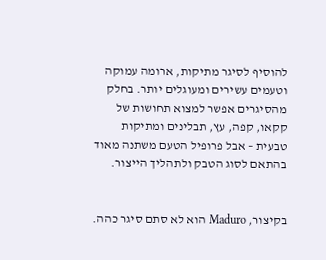להוסיף לסיגר מתיקות, ארומה עמוקה וטעמים עשירים ומעוגלים יותר. בחלק מהסיגרים אפשר למצוא תחושות של קקאו, קפה, עץ, תבלינים ומתיקות טבעית – אבל פרופיל הטעם משתנה מאוד בהתאם לסוג הטבק ולתהליך הייצור.


בקיצור, Maduro הוא לא סתם סיגר כהה.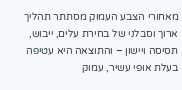מאחורי הצבע העמוק מסתתר תהליך ארוך וסבלני של בחירת עלים, ייבוש, תסיסה ויישון – והתוצאה היא עטיפה בעלת אופי עשיר, עמוק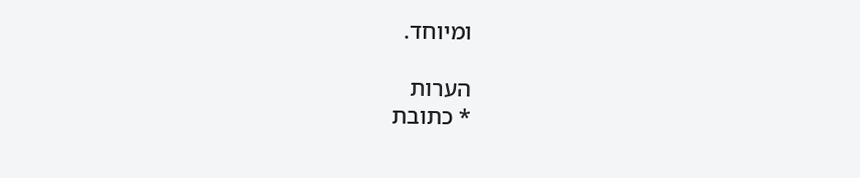ומיוחד.

הערות
* כתובת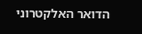הדואר האלקטרוני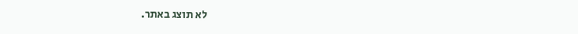לא תוצג באתר.